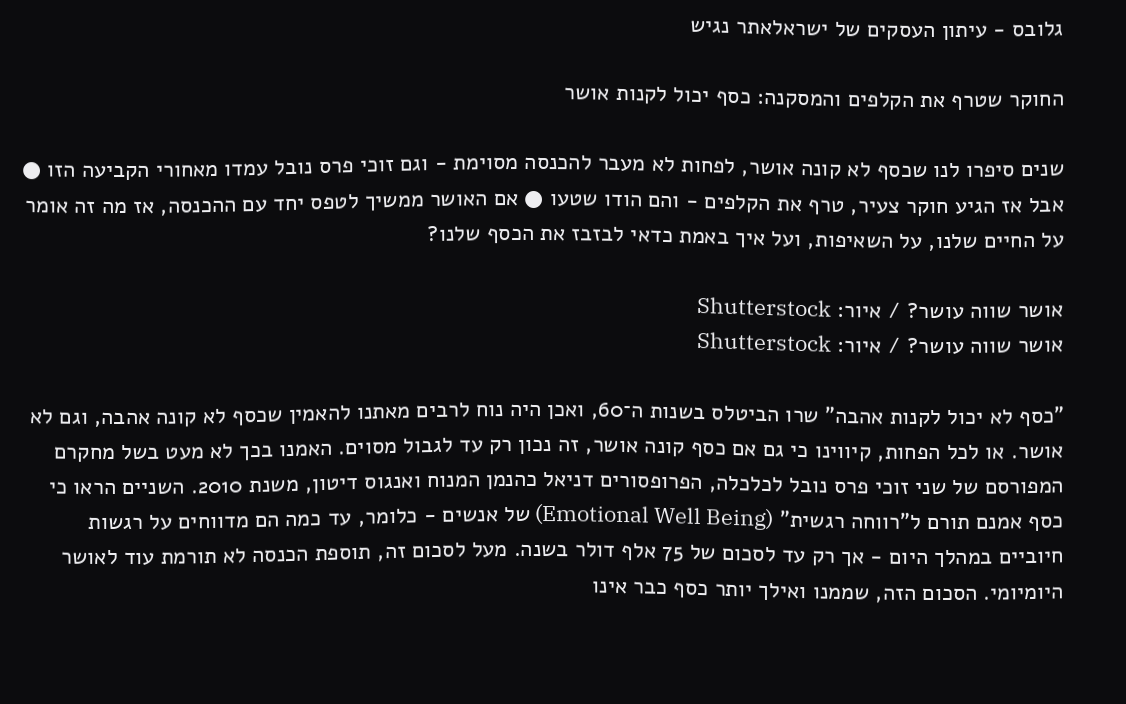גלובס - עיתון העסקים של ישראלאתר נגיש

החוקר שטרף את הקלפים והמסקנה: כסף יכול לקנות אושר

שנים סיפרו לנו שכסף לא קונה אושר, לפחות לא מעבר להכנסה מסוימת - וגם זוכי פרס נובל עמדו מאחורי הקביעה הזו ● אבל אז הגיע חוקר צעיר, טרף את הקלפים - והם הודו שטעו ● אם האושר ממשיך לטפס יחד עם ההכנסה, אז מה זה אומר על החיים שלנו, על השאיפות, ועל איך באמת כדאי לבזבז את הכסף שלנו?

אושר שווה עושר? / איור: Shutterstock
אושר שווה עושר? / איור: Shutterstock

"כסף לא יכול לקנות אהבה" שרו הביטלס בשנות ה־60, ואכן היה נוח לרבים מאתנו להאמין שכסף לא קונה אהבה, וגם לא אושר. או לכל הפחות, קיווינו כי גם אם כסף קונה אושר, זה נכון רק עד לגבול מסוים. האמנו בכך לא מעט בשל מחקרם המפורסם של שני זוכי פרס נובל לכלכלה, הפרופסורים דניאל כהנמן המנוח ואנגוס דיטון, משנת 2010. השניים הראו כי כסף אמנם תורם ל"רווחה רגשית" (Emotional Well Being) של אנשים - כלומר, עד כמה הם מדווחים על רגשות חיוביים במהלך היום - אך רק עד לסכום של 75 אלף דולר בשנה. מעל לסכום זה, תוספת הכנסה לא תורמת עוד לאושר היומיומי. הסכום הזה, שממנו ואילך יותר כסף כבר אינו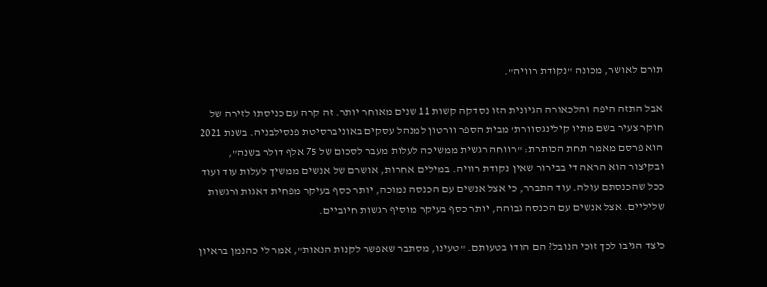תורם לאושר, מכונה "נקודת רוויה".

אבל התזה היפה והלכאורה הגיונית הזו נסדקה קשות 11 שנים מאוחר יותר. זה קרה עם כניסתו לזירה של חוקר צעיר בשם מתיו קילינגסוורת' מבית הספר וורטון למנהל עסקים באוניברסיטת פנסילבניה. בשנת 2021 הוא פרסם מאמר תחת הכותרת: "רווחה רגשית ממשיכה לעלות מעבר לסכום של 75 אלף דולר בשנה", ובקיצור הוא הראה די בבירור שאין נקודת רוויה. במילים אחרות, אושרם של אנשים ממשיך לעלות עוד ועוד ככל שהכנסתם עולה. עוד התברר, כי אצל אנשים עם הכנסה נמוכה, יותר כסף בעיקר מפחית דאגות ורגשות שליליים. אצל אנשים עם הכנסה גבוהה, יותר כסף בעיקר מוסיף רגשות חיוביים.

כיצד הגיבו לכך זוכי הנובל? הם הודו בטעותם. "טעינו, מסתבר שאפשר לקנות הנאות", אמר לי כהנמן בראיון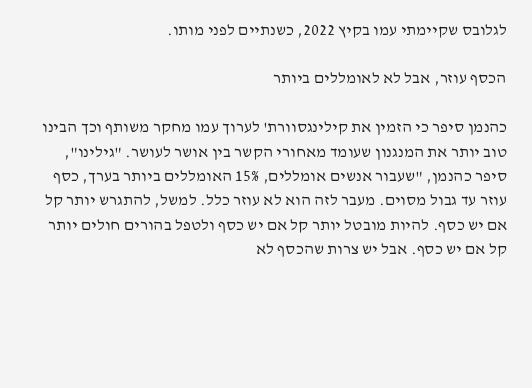לגלובס שקיימתי עמו בקיץ 2022, כשנתיים לפני מותו.

הכסף עוזר, אבל לא לאומללים ביותר

כהנמן סיפר כי הזמין את קילינגסוורת' לערוך עמו מחקר משותף וכך הבינו טוב יותר את המנגנון שעומד מאחורי הקשר בין אושר לעושר. "גילינו", סיפר כהנמן, "שעבור אנשים אומללים, 15% האומללים ביותר בערך, כסף עוזר עד גבול מסוים. מעבר לזה הוא לא עוזר כלל. למשל, להתגרש יותר קל אם יש כסף. להיות מובטל יותר קל אם יש כסף ולטפל בהורים חולים יותר קל אם יש כסף. אבל יש צרות שהכסף לא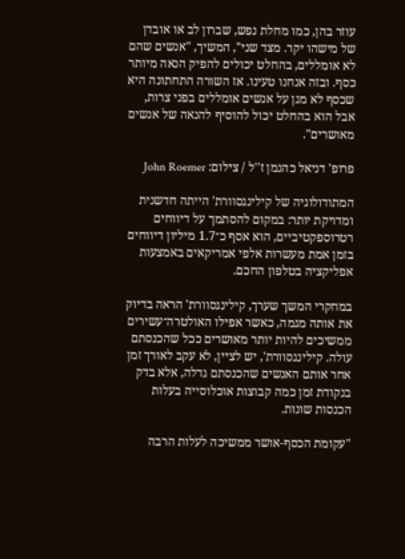עוזר בהן, כמו מחלת נפש, שברון לב או אובדן של מישהו יקר. מצד שני", המשיך, "אנשים שהם לא אומללים, בהחלט יכולים להפיק הנאה מיותר כסף. ובזה אנחנו טעינו. אז השורה התחתונה היא שכסף לא מגן על אנשים אומללים בפני צרות, אבל הוא בהחלט יכול להוסיף להנאה של אנשים מאושרים".

פרופ' דניאל כהנמן ז''ל / צילום: John Roemer

המתודולוגיה של קילינגסוורת' הייתה חדשנית ומדויקת יותר: במקום להסתמך על דיווחים רטרוספקטיביים, הוא אסף כ־1.7 מיליון דיווחים בזמן אמת מעשרות אלפי אמריקאים באמצעות אפליקציה בטלפון החכם.

במחקרי המשך שערך, קילינגסוורת' הראה בדיוק את אותה מגמה, כאשר אפילו האולטרה־עשירים ממשיכים להיות יותר מאושרים ככל שהכנסתם עולה. קילינגסוורת', יש לציין, לא עקב לאורך זמן אחר אותם האנשים שהכנסתם גדלה, אלא בדק בנקודת זמן כמה קבוצות אוכלוסייה בעלות הכנסות שונות.

"עקומת הכסף-אושר ממשיכה לעלות הרבה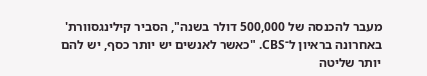מעבר להכנסה של 500,000 דולר בשנה", הסביר קילינגסוורת' באחרונה בראיון ל־CBS. "כאשר לאנשים יש יותר כסף, יש להם יותר שליטה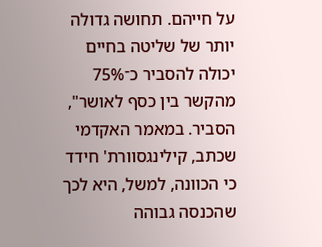על חייהם. תחושה גדולה יותר של שליטה בחיים יכולה להסביר כ־75% מהקשר בין כסף לאושר", הסביר. במאמר האקדמי שכתב, קילינגסוורת' חידד כי הכוונה, למשל, היא לכך שהכנסה גבוהה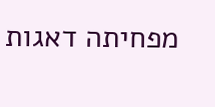מפחיתה דאגות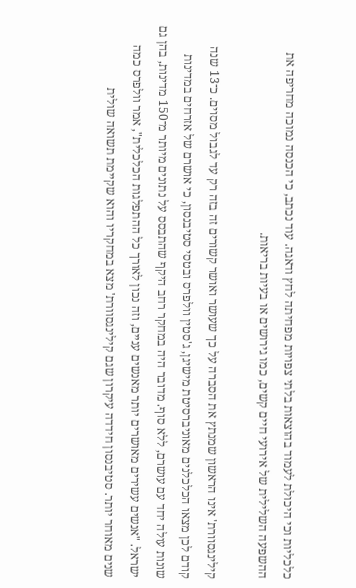כלכליות וכי היכולת לעמוד בהוצאות בלתי צפויות מפחיתה לחץ ודאגה. עוד נכתב, כי הכנסה נמוכה מחריפה את ההשפעה השלילית של אירועי חיים קשים, כמו גירושים או בעיות בריאות.

קילינגסוורת' אינו הראשון שמנתץ את הסברה על כך שעושר ואושר קשורים זה בזה רק עד לגבול מסוים. כ־13 שנה קודם לכן מצאו הכלכלנים מאוניברסיטת מישיגן, ג'סטין וולפרס ובטסי סטיבנסון, כי אושרם של אזרחים במדינות שונות עולה יחד עם עושרם, ללא סוף. מדובר היה במחקר רחב היקף שהתבסס על נתונים מיותר מ־150 מדינות, בהן גם ישראל. "אנשים עשירים מאושרים יותר מאנשים עניים, וזה נכון לאורך כל ההתפלגות הכלכלית", אמר וולפרס כמה שנים מאוחר יותר. סטיבנסון חידדה עיקרון שגם קילינגסוורת' מצא במחקריו והוא שקיימת תשואה שולית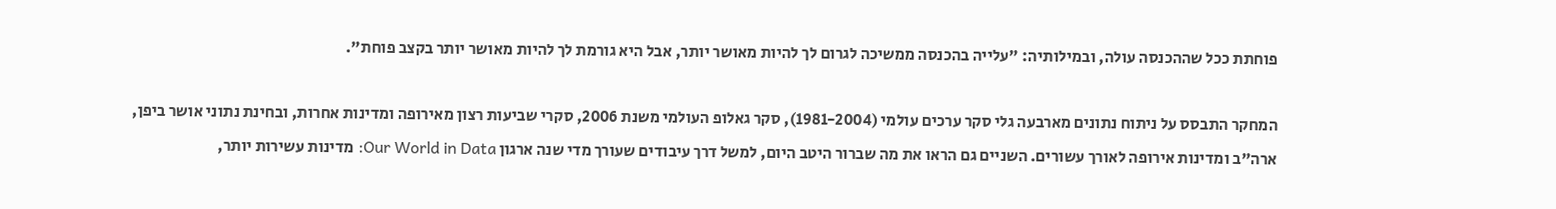פוחתת ככל שההכנסה עולה, ובמילותיה: "עלייה בהכנסה ממשיכה לגרום לך להיות מאושר יותר, אבל היא גורמת לך להיות מאושר יותר בקצב פוחת".

המחקר התבסס על ניתוח נתונים מארבעה גלי סקר ערכים עולמי (1981-2004), סקר גאלופ העולמי משנת 2006, סקרי שביעות רצון מאירופה ומדינות אחרות, ובחינת נתוני אושר ביפן, ארה"ב ומדינות אירופה לאורך עשורים. השניים גם הראו את מה שברור היטב היום, למשל דרך עיבודים שעורך מדי שנה ארגון Our World in Data: מדינות עשירות יותר,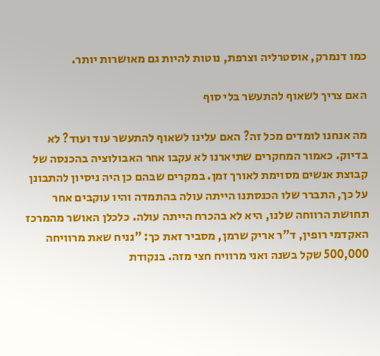כמו דנמרק, אוסטרליה וצרפת, נוטות להיות גם מאושרות יותר.

האם צריך לשאוף להתעשר בלי סוף

מה אנחנו לומדים מכל זה? האם עלינו לשאוף להתעשר עוד ועוד? לא בדיוק. כאמור המחקרים שתיארנו לא עקבו אחר האבולוציה בהכנסה של קבוצת אנשים מסוימת לאורך זמן. במקרים שבהם כן היה ניסיון להתבונן על כך, התברר שלו הכנסתנו הייתה עולה בהתמדה והיו עוקבים אחר תחושת הרווחה שלנו, היא לא בהכרח הייתה עולה. כלכלן האושר מהמרכז האקדמי רופין, ד"ר אריק שרמן, מסביר זאת כך: "נניח שאת מרוויחה 500,000 שקל בשנה ואני מרוויח חצי מזה. בנקודת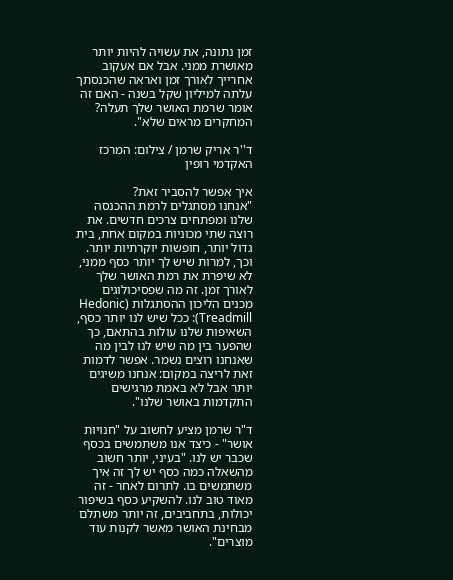זמן נתונה, את עשויה להיות יותר מאושרת ממני. אבל אם אעקוב אחרייך לאורך זמן ואראה שהכנסתך עלתה למיליון שקל בשנה - האם זה אומר שרמת האושר שלך תעלה? המחקרים מראים שלא".

ד''ר אריק שרמן / צילום: המרכז האקדמי רופין

איך אפשר להסביר זאת?
"אנחנו מסתגלים לרמת ההכנסה שלנו ומפתחים צרכים חדשים. את רוצה שתי מכוניות במקום אחת, בית גדול יותר, חופשות יוקרתיות יותר. וכך, למרות שיש לך יותר כסף ממני, לא שיפרת את רמת האושר שלך לאורך זמן. זה מה שפסיכולוגים מכנים הליכון ההסתגלות (Hedonic Treadmill): ככל שיש לנו יותר כסף, השאיפות שלנו עולות בהתאם, כך שהפער בין מה שיש לנו לבין מה שאנחנו רוצים נשמר. אפשר לדמות זאת לריצה במקום: אנחנו משיגים יותר אבל לא באמת מרגישים התקדמות באושר שלנו".

ד"ר שרמן מציע לחשוב על "חנויות אושר" - כיצד אנו משתמשים בכסף שכבר יש לנו. "בעיני, יותר חשוב מהשאלה כמה כסף יש לך זה איך משתמשים בו. לתרום לאחר - זה מאוד טוב לנו. להשקיע כסף בשיפור יכולות, בתחביבים, זה יותר משתלם מבחינת האושר מאשר לקנות עוד מוצרים".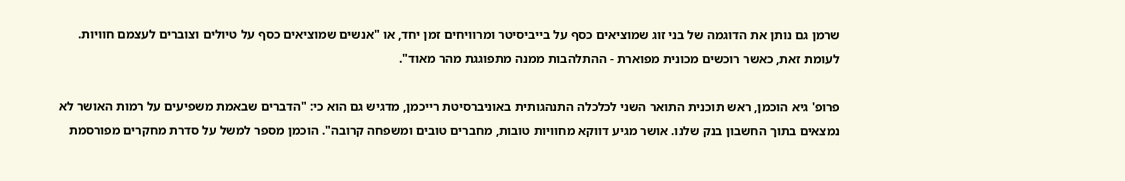שרמן גם נותן את הדוגמה של בני זוג שמוציאים כסף על בייביסיטר ומרוויחים זמן יחד, או "אנשים שמוציאים כסף על טיולים וצוברים לעצמם חוויות. לעומת זאת, כאשר רוכשים מכונית מפוארת - ההתלהבות ממנה מתפוגגת מהר מאוד".

פרופ' גיא הוכמן, ראש תוכנית התואר השני לכלכלה התנהגותית באוניברסיטת רייכמן, מדגיש גם הוא כי: "הדברים שבאמת משפיעים על רמות האושר לא נמצאים בתוך החשבון בנק שלנו. אושר מגיע דווקא מחוויות טובות, מחברים טובים ומשפחה קרובה". הוכמן מספר למשל על סדרת מחקרים מפורסמת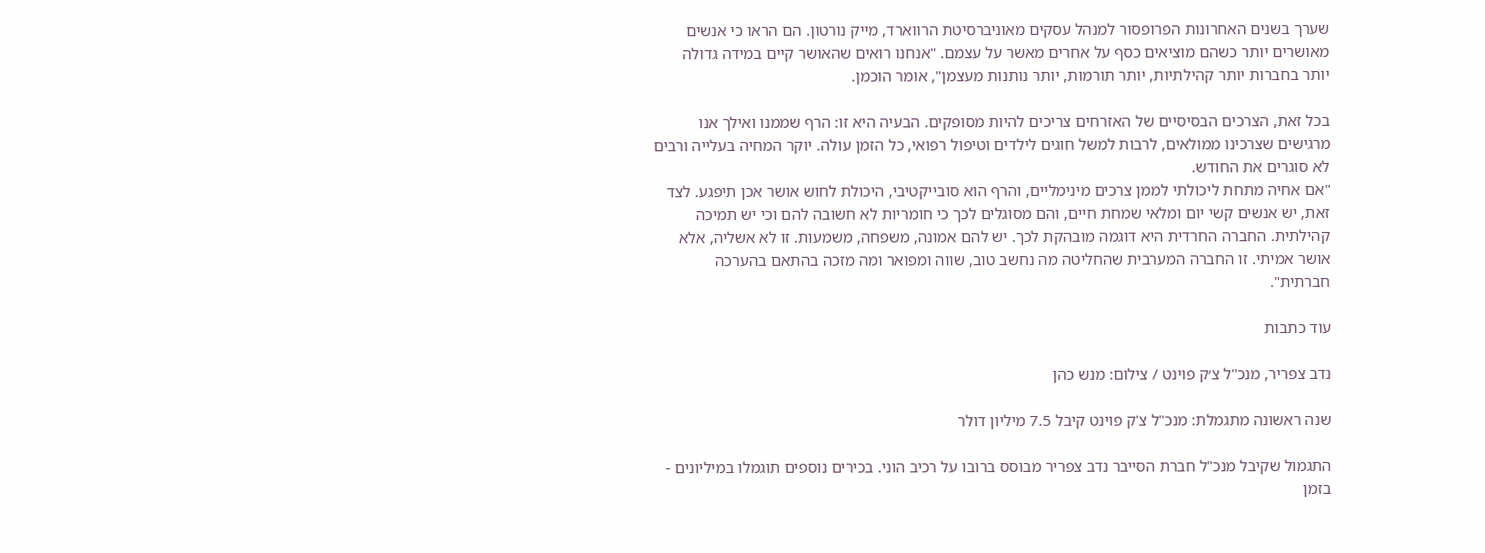שערך בשנים האחרונות הפרופסור למנהל עסקים מאוניברסיטת הרווארד, מייק נורטון. הם הראו כי אנשים מאושרים יותר כשהם מוציאים כסף על אחרים מאשר על עצמם. "אנחנו רואים שהאושר קיים במידה גדולה יותר בחברות יותר קהילתיות, יותר תורמות, יותר נותנות מעצמן", אומר הוכמן.

בכל זאת, הצרכים הבסיסיים של האזרחים צריכים להיות מסופקים. הבעיה היא זו: הרף שממנו ואילך אנו מרגישים שצרכינו ממולאים, לרבות למשל חוגים לילדים וטיפול רפואי, כל הזמן עולה. יוקר המחיה בעלייה ורבים לא סוגרים את החודש.
"אם אחיה מתחת ליכולתי לממן צרכים מינימליים, והרף הוא סובייקטיבי, היכולת לחוש אושר אכן תיפגע. לצד זאת, יש אנשים קשי יום ומלאי שמחת חיים, והם מסוגלים לכך כי חומריות לא חשובה להם וכי יש תמיכה קהילתית. החברה החרדית היא דוגמה מובהקת לכך. יש להם אמונה, משפחה, משמעות. זו לא אשליה, אלא אושר אמיתי. זו החברה המערבית שהחליטה מה נחשב טוב, שווה ומפואר ומה מזכה בהתאם בהערכה חברתית".

עוד כתבות

נדב צפריר, מנכ''ל צ׳ק פוינט / צילום: מנש כהן

שנה ראשונה מתגמלת: מנכ"ל צ'ק פוינט קיבל 7.5 מיליון דולר

התגמול שקיבל מנכ"ל חברת הסייבר נדב צפריר מבוסס ברובו על רכיב הוני. בכירים נוספים תוגמלו במיליונים - בזמן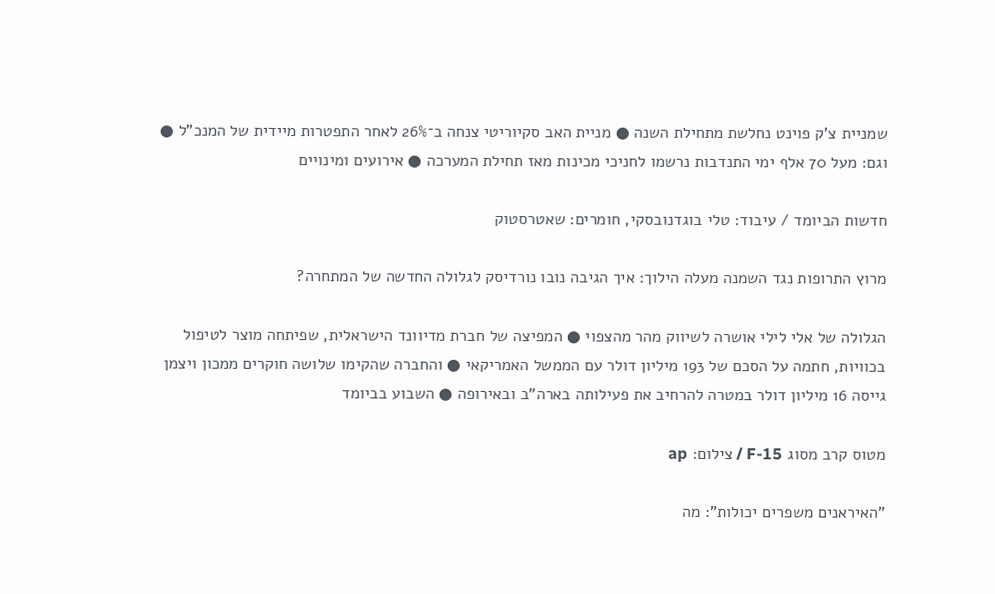שמניית צ'ק פוינט נחלשת מתחילת השנה ● מניית האב סקיוריטי צנחה ב־26% לאחר התפטרות מיידית של המנכ"ל ● וגם: מעל 70 אלף ימי התנדבות נרשמו לחניכי מכינות מאז תחילת המערכה ● אירועים ומינויים

חדשות הביומד / עיבוד: טלי בוגדנובסקי, חומרים: שאטרסטוק

מרוץ התרופות נגד השמנה מעלה הילוך: איך הגיבה נובו נורדיסק לגלולה החדשה של המתחרה?

הגלולה של אלי לילי אושרה לשיווק מהר מהצפוי ● המפיצה של חברת מדיוונד הישראלית, שפיתחה מוצר לטיפול בכוויות, חתמה על הסכם של 193 מיליון דולר עם הממשל האמריקאי ● והחברה שהקימו שלושה חוקרים ממכון ויצמן גייסה 16 מיליון דולר במטרה להרחיב את פעילותה בארה"ב ובאירופה ● השבוע בביומד

מטוס קרב מסוג F-15 / צילום: ap

"האיראנים משפרים יכולות": מה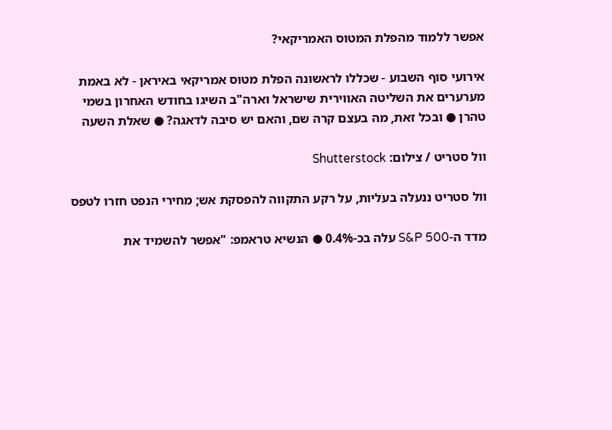אפשר ללמוד מהפלת המטוס האמריקאי?

אירועי סוף השבוע - שכללו לראשונה הפלת מטוס אמריקאי באיראן - לא באמת מערערים את השליטה האווירית שישראל וארה"ב השיגו בחודש האחרון בשמי טהרן ● ובכל זאת, מה בעצם קרה שם, והאם יש סיבה לדאגה? ● שאלת השעה

וול סטריט / צילום: Shutterstock

וול סטריט ננעלה בעליות, על רקע התקווה להפסקת אש; מחירי הנפט חזרו לטפס

מדד ה-S&P 500 עלה בכ-0.4% ● הנשיא טראמפ: "אפשר להשמיד את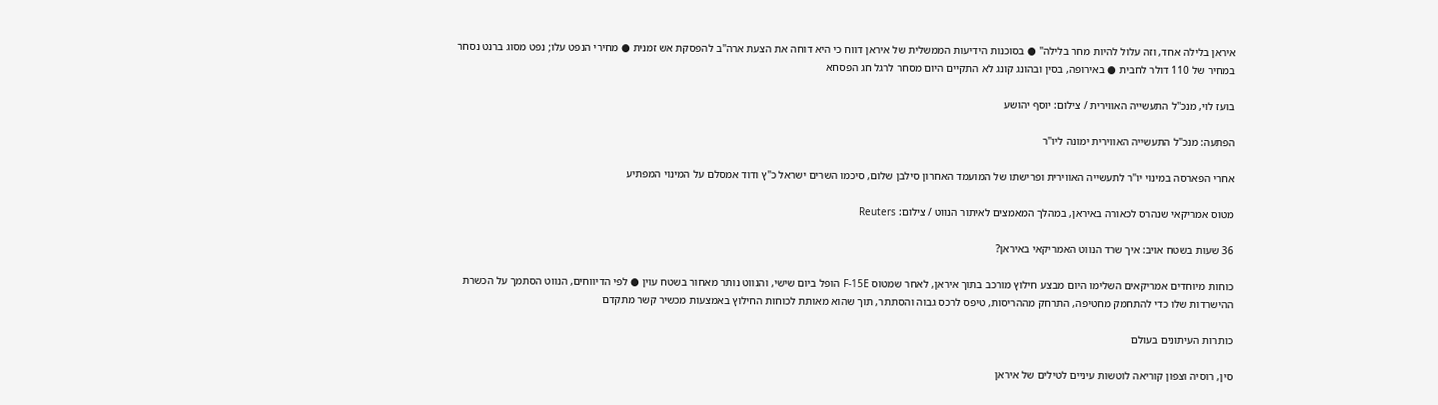איראן בלילה אחד, וזה עלול להיות מחר בלילה" ● בסוכנות הידיעות הממשלית של איראן דווח כי היא דוחה את הצעת ארה"ב להפסקת אש זמנית ● מחירי הנפט עלו; נפט מסוג ברנט נסחר במחיר של 110 דולר לחבית ● באירופה, בסין ובהונג קונג לא התקיים היום מסחר לרגל חג הפסחא

בועז לוי, מנכ''ל התעשייה האווירית / צילום: יוסף יהושע

הפתעה: מנכ"ל התעשייה האווירית ימונה ליו"ר

אחרי הפארסה במינוי יו"ר לתעשייה האווירית ופרישתו של המועמד האחרון סילבן שלום, סיכמו השרים ישראל כ"ץ ודוד אמסלם על המינוי המפתיע

מטוס אמריקאי שנהרס לכאורה באיראן, במהלך המאמצים לאיתור הנווט / צילום: Reuters

36 שעות בשטח אויב: איך שרד הנווט האמריקאי באיראן?

כוחות מיוחדים אמריקאים השלימו היום מבצע חילוץ מורכב בתוך איראן, לאחר שמטוס F-15E הופל ביום שישי, והנווט נותר מאחור בשטח עוין ● לפי הדיווחים, הנווט הסתמך על הכשרת ההישרדות שלו כדי להתחמק מחטיפה, התרחק מההריסות, טיפס לרכס גבוה והסתתר, תוך שהוא מאותת לכוחות החילוץ באמצעות מכשיר קשר מתקדם

כותרות העיתונים בעולם

סין, רוסיה וצפון קוריאה לוטשות עיניים לטילים של איראן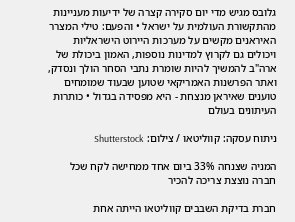גלובס מגיש מדי יום סקירה קצרה של ידיעות מעניינות מהתקשורת העולמית על ישראל • והפעם: טילי המצרר האיראנים מקשים על מערכות היירוט הישראליות ויכולים גם לקרוץ למדינות נוספות, האמון ביכולת של ארה"ב להמשיך להיות שומרת נתבי הסחר הולך ונסדק, ואתר הפרשנות האמריקאי שטוען שבעוד שמומחים טוענים שאיראן מנצחת - היא מפסידה בגדול • כותרות העיתונים בעולם

ניתוח עסקה: קווליטאו / צילום: Shutterstock

המניה שצנחה 33% ביום אחד ממחישה לקח שכל חברה נוצצת צריכה להכיר

חברת בדיקת השבבים קווליטאו הייתה אחת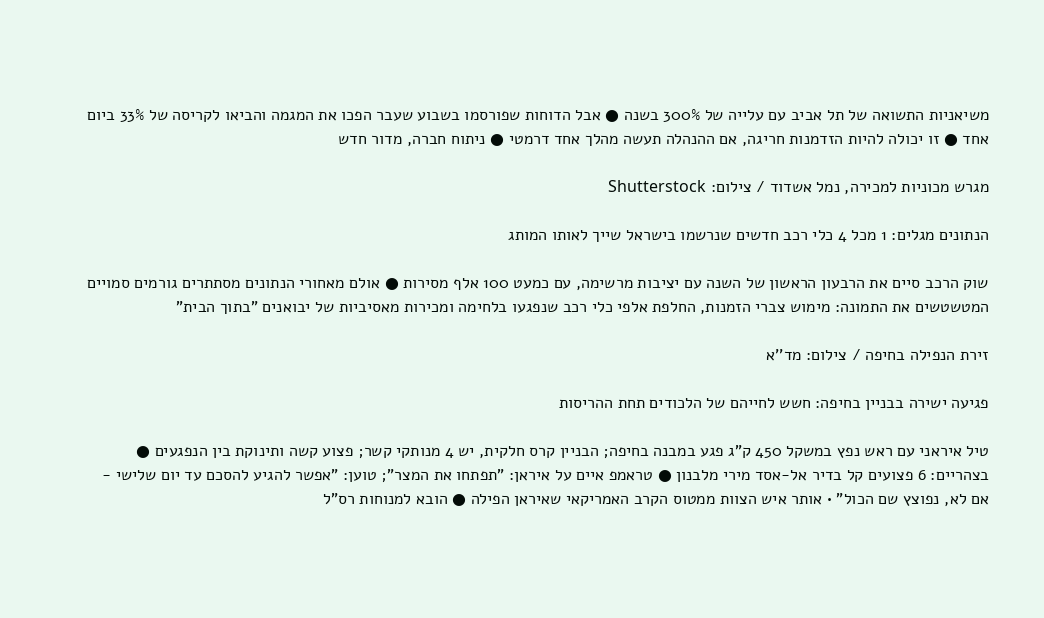משיאניות התשואה של תל אביב עם עלייה של 300% בשנה ● אבל הדוחות שפורסמו בשבוע שעבר הפכו את המגמה והביאו לקריסה של 33% ביום אחד ● זו יכולה להיות הזדמנות חריגה, אם ההנהלה תעשה מהלך אחד דרמטי ● ניתוח חברה, מדור חדש

מגרש מכוניות למכירה, נמל אשדוד / צילום: Shutterstock

הנתונים מגלים: 1 מכל 4 כלי רכב חדשים שנרשמו בישראל שייך לאותו המותג

שוק הרכב סיים את הרבעון הראשון של השנה עם יציבות מרשימה, עם כמעט 100 אלף מסירות ● אולם מאחורי הנתונים מסתתרים גורמים סמויים המטשטשים את התמונה: מימוש צברי הזמנות, החלפת אלפי כלי רכב שנפגעו בלחימה ומכירות מאסיביות של יבואנים "בתוך הבית"

זירת הנפילה בחיפה / צילום: מד''א

פגיעה ישירה בבניין בחיפה: חשש לחייהם של הלכודים תחת ההריסות

טיל איראני עם ראש נפץ במשקל 450 ק"ג פגע במבנה בחיפה; הבניין קרס חלקית, יש 4 מנותקי קשר; פצוע קשה ותינוקת בין הנפגעים ● בצהריים: 6 פצועים קל בדיר אל-אסד מירי מלבנון ● טראמפ איים על איראן: "תפתחו את המצר"; טוען: "אפשר להגיע להסכם עד יום שלישי - אם לא, נפוצץ שם הכול" • אותר איש הצוות ממטוס הקרב האמריקאי שאיראן הפילה ● הובא למנוחות רס"ל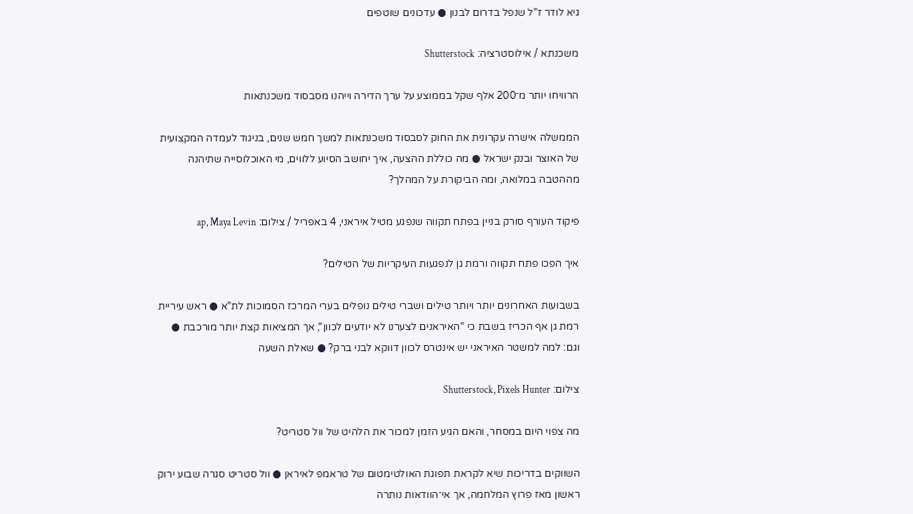גיא לודר ז"ל שנפל בדרום לבנון ● עדכונים שוטפים

משכנתא / אילוסטרציה: Shutterstock

הרוויחו יותר מ־200 אלף שקל בממוצע על ערך הדירה וייהנו מסבסוד משכנתאות

הממשלה אישרה עקרונית את החוק לסבסוד משכנתאות למשך חמש שנים, בניגוד לעמדה המקצועית של האוצר ובנק ישראל ● מה כוללת ההצעה, איך יחושב הסיוע ללווים, מי האוכלוסייה שתיהנה מההטבה במלואה, ומה הביקורת על המהלך?

פיקוד העורף סורק בניין בפתח תקווה שנפגע מטיל איראני, 4 באפריל / צילום: ap, Maya Levin

איך הפכו פתח תקווה ורמת גן לנפגעות העיקריות של הטילים?

בשבועות האחרונים יותר ויותר טילים ושברי טילים נופלים בערי המרכז הסמוכות לת"א ● ראש עיריית רמת גן אף הכריז בשבת כי "האיראנים לצערנו לא יודעים לכוון", אך המציאות קצת יותר מורכבת ● וגם: למה למשטר האיראני יש אינטרס לכוון דווקא לבני ברק? ● שאלת השעה

צילום: Shutterstock, Pixels Hunter

מה צפוי היום במסחר, והאם הגיע הזמן למכור את הלהיט של וול סטריט?

השווקים בדריכות שיא לקראת תפוגת האולטימטום של טראמפ לאיראן ● וול סטריט סגרה שבוע ירוק ראשון מאז פרוץ המלחמה, אך אי־הוודאות נותרה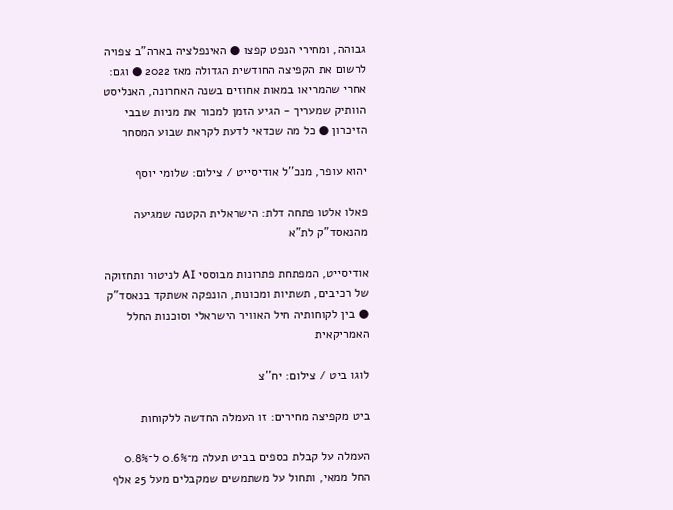גבוהה, ומחירי הנפט קפצו ● האינפלציה בארה"ב צפויה לרשום את הקפיצה החודשית הגדולה מאז 2022 ● וגם: אחרי שהמריאו במאות אחוזים בשנה האחרונה, האנליסט הוותיק שמעריך - הגיע הזמן למכור את מניות שבבי הזיכרון ● כל מה שכדאי לדעת לקראת שבוע המסחר

יהוא עופר, מנכ''ל אודיסייט / צילום: שלומי יוסף

פאלו אלטו פתחה דלת: הישראלית הקטנה שמגיעה מהנאסד"ק לת"א

אודיסייט, המפתחת פתרונות מבוססי AI לניטור ותחזוקה של רכיבים, תשתיות ומכונות, הונפקה אשתקד בנאסד"ק ● בין לקוחותיה חיל האוויר הישראלי וסוכנות החלל האמריקאית

לוגו ביט / צילום: יח''צ

ביט מקפיצה מחירים: זו העמלה החדשה ללקוחות

העמלה על קבלת כספים בביט תעלה מ־0.6% ל־0.8% החל ממאי, ותחול על משתמשים שמקבלים מעל 25 אלף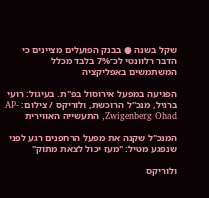שקל בשנה ● בבנק הפועלים מציינים כי הדבר רלוונטי לכ־7% בלבד מכלל המשתמשים באפליקציה

הפגיעה במפעל אירוסול בפ''ת. בעיגול: רועי ברגיל, מנכ''ל הרוכשת, ולוריקס / צילום: AP- Zwigenberg Ohad, התעשייה האווירית

המנכ"ל שקנה את מפעל הרחפנים רגע לפני שנפגע מטיל: "מעז יכול לצאת מתוק"

ולוריקס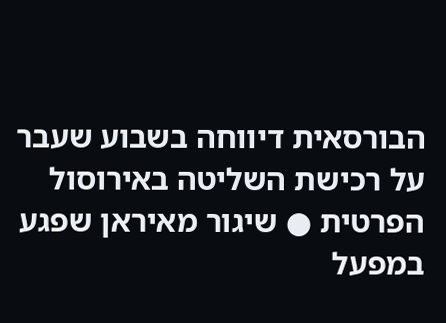הבורסאית דיווחה בשבוע שעבר על רכישת השליטה באירוסול הפרטית ● שיגור מאיראן שפגע במפעל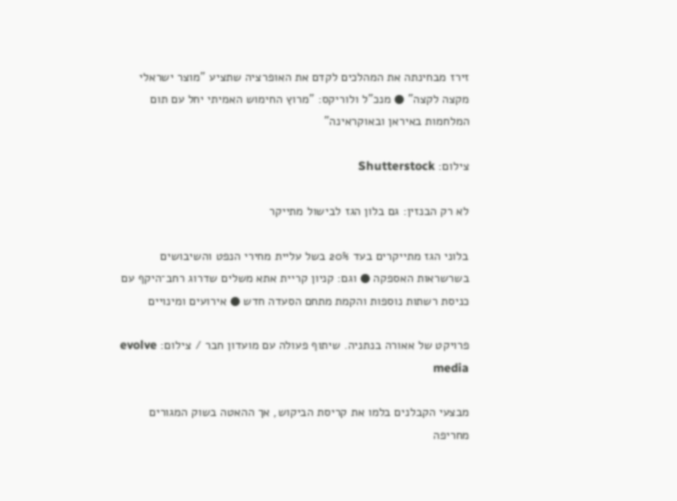זירז מבחינתה את המהלכים לקדם את האופרציה שתציע "מוצר ישראלי מקצה לקצה" ● מנכ"ל ולוריקס: "מרוץ החימוש האמיתי יחל עם תום המלחמות באיראן ובאוקראינה"

צילום: Shutterstock

לא רק הבנזין: גם בלון הגז לבישול מתייקר

בלוני הגז מתייקרים בעד 20% בשל עליית מחירי הנפט והשיבושים בשרשראות האספקה ● וגם: קניון קריית אתא משלים שדרוג רחב־היקף עם כניסת רשתות נוספות והקמת מתחם הסעדה חדש ● אירועים ומינויים

פרויקט של אאורה בנתניה. שיתוף פעולה עם מועדון חבר / צילום: evolve media

מבצעי הקבלנים בלמו את קריסת הביקוש, אך ההאטה בשוק המגורים מחריפה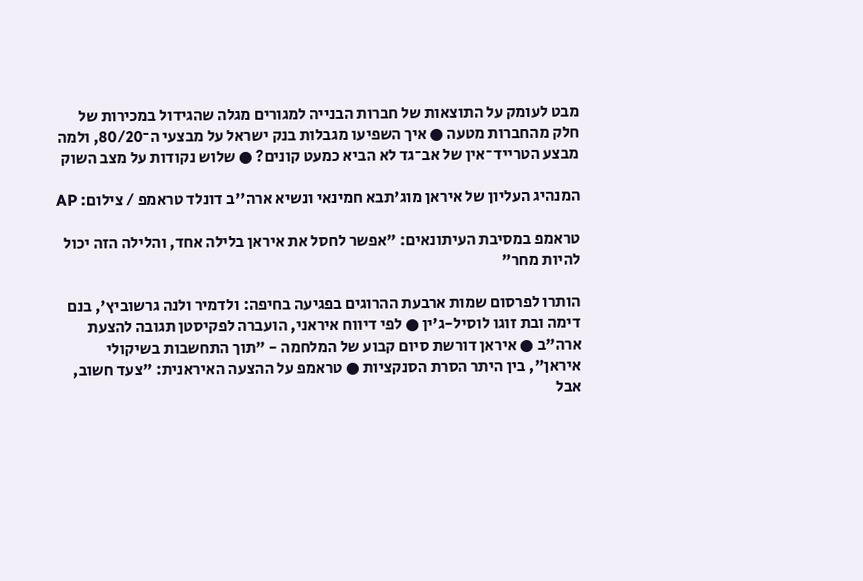מבט לעומק על התוצאות של חברות הבנייה למגורים מגלה שהגידול במכירות של חלק מהחברות מטעה ● איך השפיעו מגבלות בנק ישראל על מבצעי ה־80/20, ולמה מבצע הטרייד־אין של אב־גד לא הביא כמעט קונים? ● שלוש נקודות על מצב השוק

המנהיג העליון של איראן מוג'תבא חמינאי ונשיא ארה''ב דונלד טראמפ / צילום: AP

טראמפ במסיבת העיתונאים: "אפשר לחסל את איראן בלילה אחד, והלילה הזה יכול להיות מחר"

הותרו לפרסום שמות ארבעת ההרוגים בפגיעה בחיפה: ולדמיר ולנה גרשוביץ', בנם דימה ובת זוגו לוסיל-ג'ין ● לפי דיווח איראני, הועברה לפקיסטן תגובה להצעת ארה"ב ● איראן דורשת סיום קבוע של המלחמה - "תוך התחשבות בשיקולי איראן", בין היתר הסרת הסנקציות ● טראמפ על ההצעה האיראנית: "צעד חשוב, אבל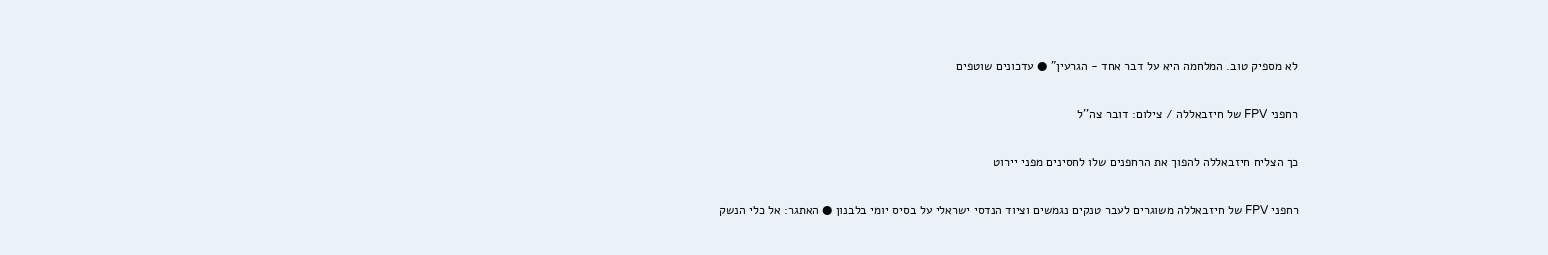לא מספיק טוב. המלחמה היא על דבר אחד - הגרעין" ● עדכונים שוטפים

רחפני FPV של חיזבאללה / צילום: דובר צה''ל

כך הצליח חיזבאללה להפוך את הרחפנים שלו לחסינים מפני יירוט

רחפני FPV של חיזבאללה משוגרים לעבר טנקים נגמשים וציוד הנדסי ישראלי על בסיס יומי בלבנון ● האתגר: אל כלי הנשק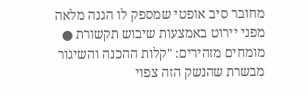מחובר סיב אופטי שמספק לו הגנה מלאה מפני יירוט באמצעות שיבוש תקשורת ● מומחים מזהירים: "קלות ההכנה והשיגור מבשרת שהנשק הזה צפוי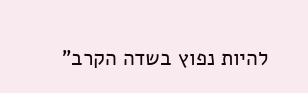להיות נפוץ בשדה הקרב"